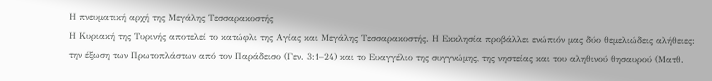Η πνευματική αρχή της Μεγάλης Τεσσαρακοστής
Η Κυριακή της Τυρινής αποτελεί το κατώφλι της Αγίας και Μεγάλης Τεσσαρακοστής. Η Εκκλησία προβάλλει ενώπιόν μας δύο θεμελιώδεις αλήθειες: την έξωση των Πρωτοπλάστων από τον Παράδεισο (Γεν. 3:1–24) και το Ευαγγέλιο της συγγνώμης, της νηστείας και του αληθινού θησαυρού (Ματθ.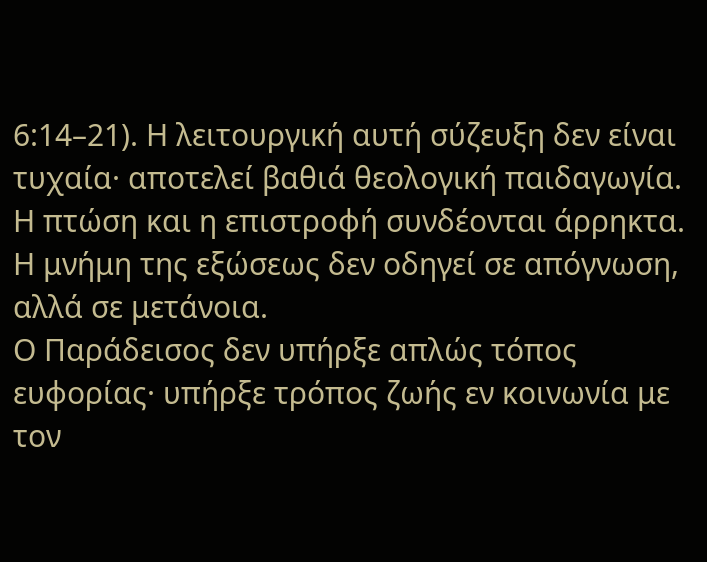6:14–21). Η λειτουργική αυτή σύζευξη δεν είναι τυχαία· αποτελεί βαθιά θεολογική παιδαγωγία. Η πτώση και η επιστροφή συνδέονται άρρηκτα. Η μνήμη της εξώσεως δεν οδηγεί σε απόγνωση, αλλά σε μετάνοια.
Ο Παράδεισος δεν υπήρξε απλώς τόπος ευφορίας· υπήρξε τρόπος ζωής εν κοινωνία με τον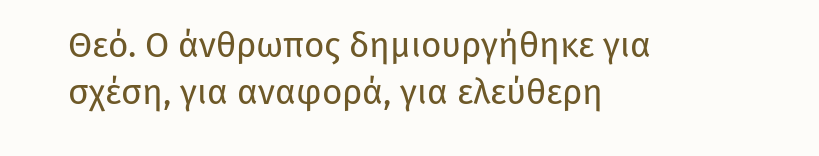Θεό. Ο άνθρωπος δημιουργήθηκε για σχέση, για αναφορά, για ελεύθερη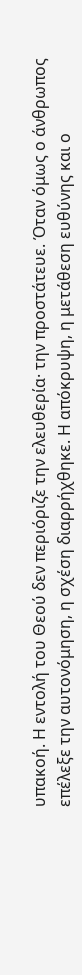υπακοή. Η εντολή του Θεού δεν περιόριζε την ελευθερία· την προστάτευε. Όταν όμως ο άνθρωπος επέλεξε την αυτονόμηση, η σχέση διαρρήχθηκε. Η απόκρυψη, η μετάθεση ευθύνης και ο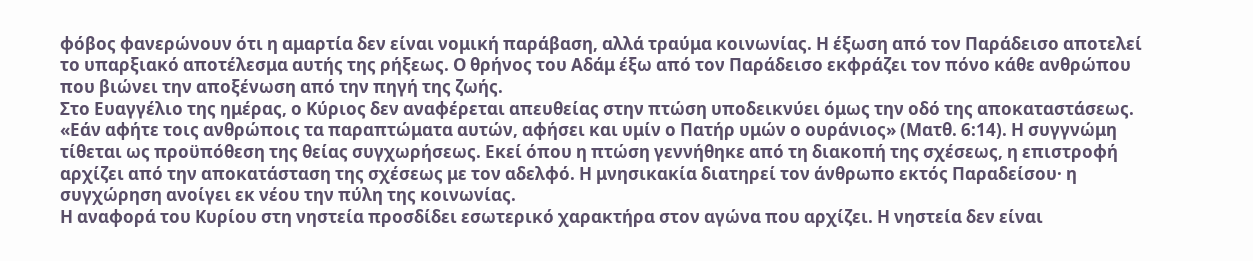φόβος φανερώνουν ότι η αμαρτία δεν είναι νομική παράβαση, αλλά τραύμα κοινωνίας. Η έξωση από τον Παράδεισο αποτελεί το υπαρξιακό αποτέλεσμα αυτής της ρήξεως. Ο θρήνος του Αδάμ έξω από τον Παράδεισο εκφράζει τον πόνο κάθε ανθρώπου που βιώνει την αποξένωση από την πηγή της ζωής.
Στο Ευαγγέλιο της ημέρας, ο Κύριος δεν αναφέρεται απευθείας στην πτώση υποδεικνύει όμως την οδό της αποκαταστάσεως. «Εάν αφήτε τοις ανθρώποις τα παραπτώματα αυτών, αφήσει και υμίν ο Πατήρ υμών ο ουράνιος» (Ματθ. 6:14). Η συγγνώμη τίθεται ως προϋπόθεση της θείας συγχωρήσεως. Εκεί όπου η πτώση γεννήθηκε από τη διακοπή της σχέσεως, η επιστροφή αρχίζει από την αποκατάσταση της σχέσεως με τον αδελφό. Η μνησικακία διατηρεί τον άνθρωπο εκτός Παραδείσου· η συγχώρηση ανοίγει εκ νέου την πύλη της κοινωνίας.
Η αναφορά του Κυρίου στη νηστεία προσδίδει εσωτερικό χαρακτήρα στον αγώνα που αρχίζει. Η νηστεία δεν είναι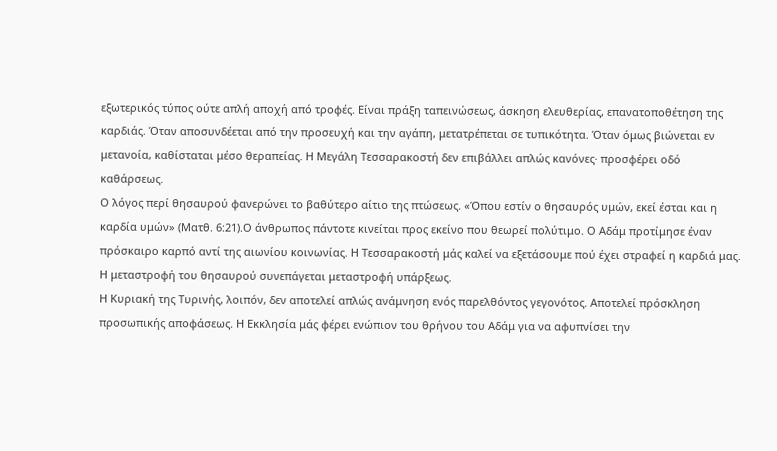εξωτερικός τύπος ούτε απλή αποχή από τροφές. Είναι πράξη ταπεινώσεως, άσκηση ελευθερίας, επανατοποθέτηση της καρδιάς. Όταν αποσυνδέεται από την προσευχή και την αγάπη, μετατρέπεται σε τυπικότητα. Όταν όμως βιώνεται εν μετανοία, καθίσταται μέσο θεραπείας. Η Μεγάλη Τεσσαρακοστή δεν επιβάλλει απλώς κανόνες· προσφέρει οδό καθάρσεως.
Ο λόγος περί θησαυρού φανερώνει το βαθύτερο αίτιο της πτώσεως. «Όπου εστίν ο θησαυρός υμών, εκεί έσται και η καρδία υμών» (Ματθ. 6:21).Ο άνθρωπος πάντοτε κινείται προς εκείνο που θεωρεί πολύτιμο. Ο Αδάμ προτίμησε έναν πρόσκαιρο καρπό αντί της αιωνίου κοινωνίας. Η Τεσσαρακοστή μάς καλεί να εξετάσουμε πού έχει στραφεί η καρδιά μας. Η μεταστροφή του θησαυρού συνεπάγεται μεταστροφή υπάρξεως.
Η Κυριακή της Τυρινής, λοιπόν, δεν αποτελεί απλώς ανάμνηση ενός παρελθόντος γεγονότος. Αποτελεί πρόσκληση προσωπικής αποφάσεως. Η Εκκλησία μάς φέρει ενώπιον του θρήνου του Αδάμ για να αφυπνίσει την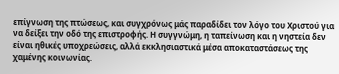επίγνωση της πτώσεως, και συγχρόνως μάς παραδίδει τον λόγο του Χριστού για να δείξει την οδό της επιστροφής. Η συγγνώμη, η ταπείνωση και η νηστεία δεν είναι ηθικές υποχρεώσεις, αλλά εκκλησιαστικά μέσα αποκαταστάσεως της χαμένης κοινωνίας.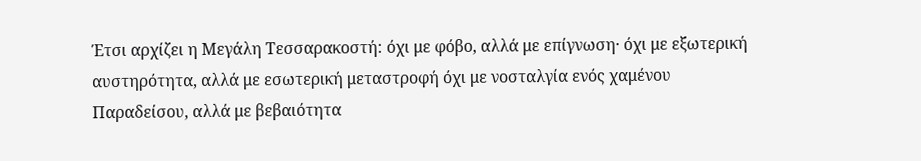Έτσι αρχίζει η Μεγάλη Τεσσαρακοστή: όχι με φόβο, αλλά με επίγνωση· όχι με εξωτερική αυστηρότητα, αλλά με εσωτερική μεταστροφή όχι με νοσταλγία ενός χαμένου Παραδείσου, αλλά με βεβαιότητα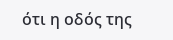ότι η οδός της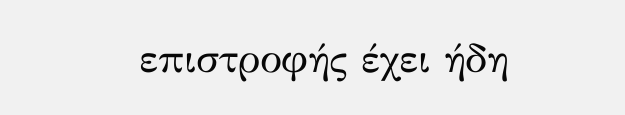επιστροφής έχει ήδη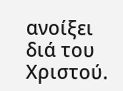ανοίξει διά του Χριστού.